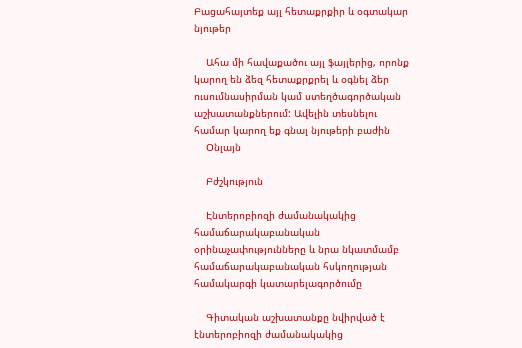Բացահայտեք այլ հետաքրքիր և օգտակար նյութեր

    Ահա մի հավաքածու այլ ֆայլերից, որոնք կարող են ձեզ հետաքրքրել և օգնել ձեր ուսումնասիրման կամ ստեղծագործական աշխատանքներում: Ավելին տեսնելու համար կարող եք գնալ նյութերի բաժին
    Օնլայն

    Բժշկություն

    Էնտերոբիոզի ժամանակակից համաճարակաբանական օրինաչափությունները և նրա նկատմամբ համաճարակաբանական հսկողության համակարգի կատարելագործումը

    Գիտական աշխատանքը նվիրված է էնտերոբիոզի ժամանակակից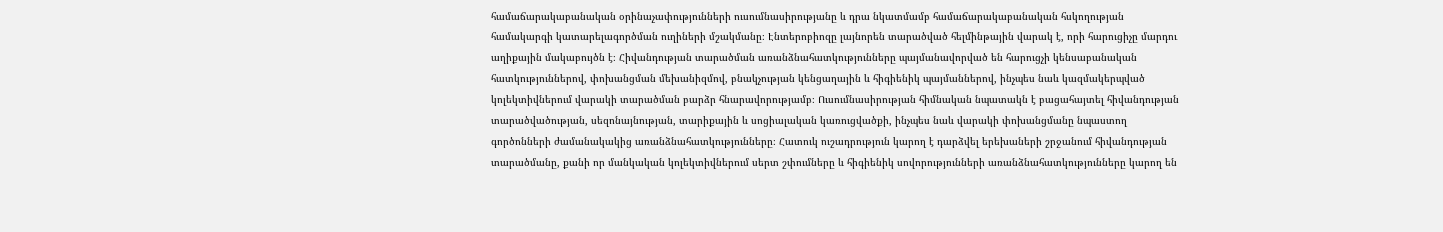համաճարակաբանական օրինաչափությունների ուսումնասիրությանը և դրա նկատմամբ համաճարակաբանական հսկողության համակարգի կատարելագործման ուղիների մշակմանը։ Էնտերոբիոզը լայնորեն տարածված հելմինթային վարակ է, որի հարուցիչը մարդու աղիքային մակաբույծն է։ Հիվանդության տարածման առանձնահատկությունները պայմանավորված են հարուցչի կենսաբանական հատկություններով, փոխանցման մեխանիզմով, բնակչության կենցաղային և հիգիենիկ պայմաններով, ինչպես նաև կազմակերպված կոլեկտիվներում վարակի տարածման բարձր հնարավորությամբ։ Ուսումնասիրության հիմնական նպատակն է բացահայտել հիվանդության տարածվածության, սեզոնայնության, տարիքային և սոցիալական կառուցվածքի, ինչպես նաև վարակի փոխանցմանը նպաստող գործոնների ժամանակակից առանձնահատկությունները։ Հատուկ ուշադրություն կարող է դարձվել երեխաների շրջանում հիվանդության տարածմանը, քանի որ մանկական կոլեկտիվներում սերտ շփումները և հիգիենիկ սովորությունների առանձնահատկությունները կարող են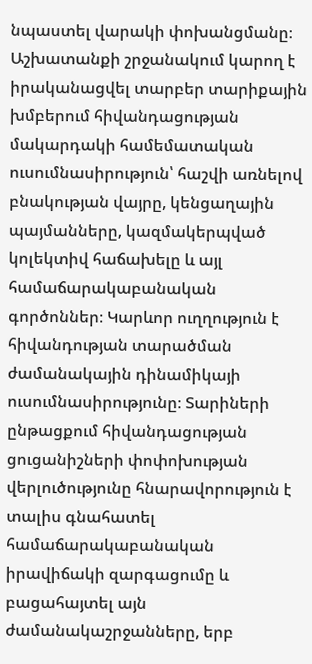նպաստել վարակի փոխանցմանը։ Աշխատանքի շրջանակում կարող է իրականացվել տարբեր տարիքային խմբերում հիվանդացության մակարդակի համեմատական ուսումնասիրություն՝ հաշվի առնելով բնակության վայրը, կենցաղային պայմանները, կազմակերպված կոլեկտիվ հաճախելը և այլ համաճարակաբանական գործոններ։ Կարևոր ուղղություն է հիվանդության տարածման ժամանակային դինամիկայի ուսումնասիրությունը։ Տարիների ընթացքում հիվանդացության ցուցանիշների փոփոխության վերլուծությունը հնարավորություն է տալիս գնահատել համաճարակաբանական իրավիճակի զարգացումը և բացահայտել այն ժամանակաշրջանները, երբ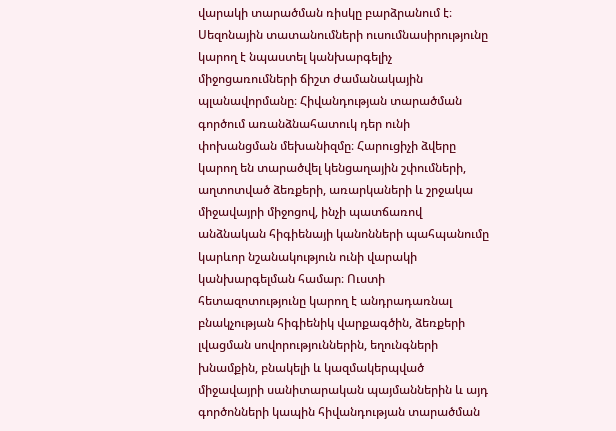վարակի տարածման ռիսկը բարձրանում է։ Սեզոնային տատանումների ուսումնասիրությունը կարող է նպաստել կանխարգելիչ միջոցառումների ճիշտ ժամանակային պլանավորմանը։ Հիվանդության տարածման գործում առանձնահատուկ դեր ունի փոխանցման մեխանիզմը։ Հարուցիչի ձվերը կարող են տարածվել կենցաղային շփումների, աղտոտված ձեռքերի, առարկաների և շրջակա միջավայրի միջոցով, ինչի պատճառով անձնական հիգիենայի կանոնների պահպանումը կարևոր նշանակություն ունի վարակի կանխարգելման համար։ Ուստի հետազոտությունը կարող է անդրադառնալ բնակչության հիգիենիկ վարքագծին, ձեռքերի լվացման սովորություններին, եղունգների խնամքին, բնակելի և կազմակերպված միջավայրի սանիտարական պայմաններին և այդ գործոնների կապին հիվանդության տարածման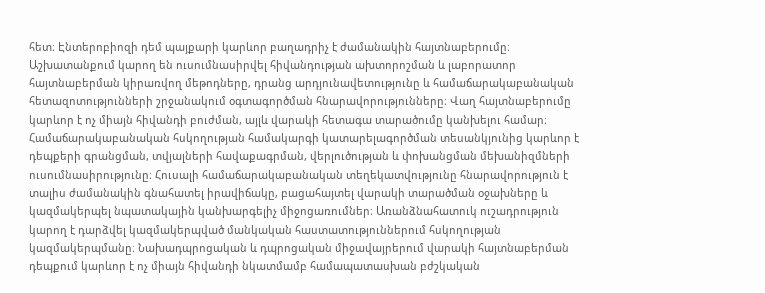հետ։ Էնտերոբիոզի դեմ պայքարի կարևոր բաղադրիչ է ժամանակին հայտնաբերումը։ Աշխատանքում կարող են ուսումնասիրվել հիվանդության ախտորոշման և լաբորատոր հայտնաբերման կիրառվող մեթոդները, դրանց արդյունավետությունը և համաճարակաբանական հետազոտությունների շրջանակում օգտագործման հնարավորությունները։ Վաղ հայտնաբերումը կարևոր է ոչ միայն հիվանդի բուժման, այլև վարակի հետագա տարածումը կանխելու համար։ Համաճարակաբանական հսկողության համակարգի կատարելագործման տեսանկյունից կարևոր է դեպքերի գրանցման, տվյալների հավաքագրման, վերլուծության և փոխանցման մեխանիզմների ուսումնասիրությունը։ Հուսալի համաճարակաբանական տեղեկատվությունը հնարավորություն է տալիս ժամանակին գնահատել իրավիճակը, բացահայտել վարակի տարածման օջախները և կազմակերպել նպատակային կանխարգելիչ միջոցառումներ։ Առանձնահատուկ ուշադրություն կարող է դարձվել կազմակերպված մանկական հաստատություններում հսկողության կազմակերպմանը։ Նախադպրոցական և դպրոցական միջավայրերում վարակի հայտնաբերման դեպքում կարևոր է ոչ միայն հիվանդի նկատմամբ համապատասխան բժշկական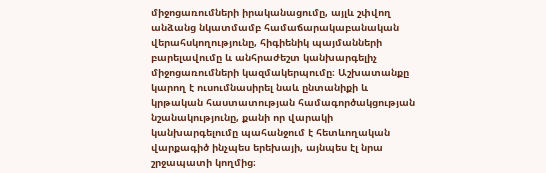միջոցառումների իրականացումը, այլև շփվող անձանց նկատմամբ համաճարակաբանական վերահսկողությունը, հիգիենիկ պայմանների բարելավումը և անհրաժեշտ կանխարգելիչ միջոցառումների կազմակերպումը։ Աշխատանքը կարող է ուսումնասիրել նաև ընտանիքի և կրթական հաստատության համագործակցության նշանակությունը, քանի որ վարակի կանխարգելումը պահանջում է հետևողական վարքագիծ ինչպես երեխայի, այնպես էլ նրա շրջապատի կողմից։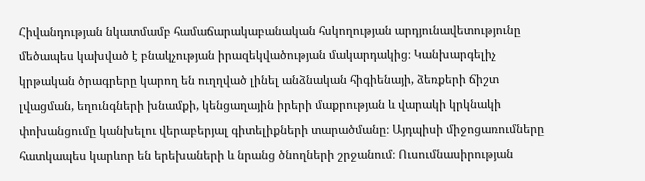Հիվանդության նկատմամբ համաճարակաբանական հսկողության արդյունավետությունը մեծապես կախված է բնակչության իրազեկվածության մակարդակից։ Կանխարգելիչ կրթական ծրագրերը կարող են ուղղված լինել անձնական հիգիենայի, ձեռքերի ճիշտ լվացման, եղունգների խնամքի, կենցաղային իրերի մաքրության և վարակի կրկնակի փոխանցումը կանխելու վերաբերյալ գիտելիքների տարածմանը։ Այդպիսի միջոցառումները հատկապես կարևոր են երեխաների և նրանց ծնողների շրջանում։ Ուսումնասիրության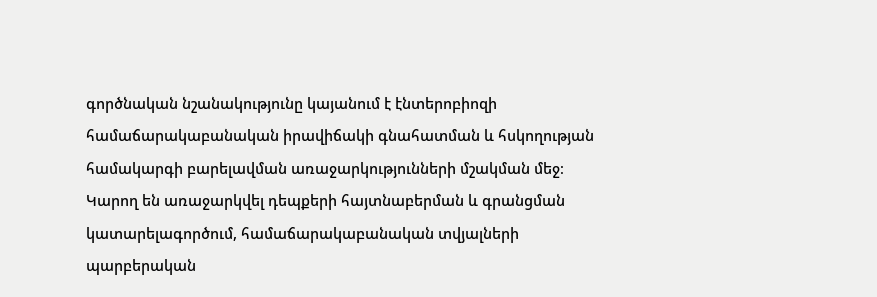գործնական նշանակությունը կայանում է էնտերոբիոզի համաճարակաբանական իրավիճակի գնահատման և հսկողության համակարգի բարելավման առաջարկությունների մշակման մեջ։ Կարող են առաջարկվել դեպքերի հայտնաբերման և գրանցման կատարելագործում, համաճարակաբանական տվյալների պարբերական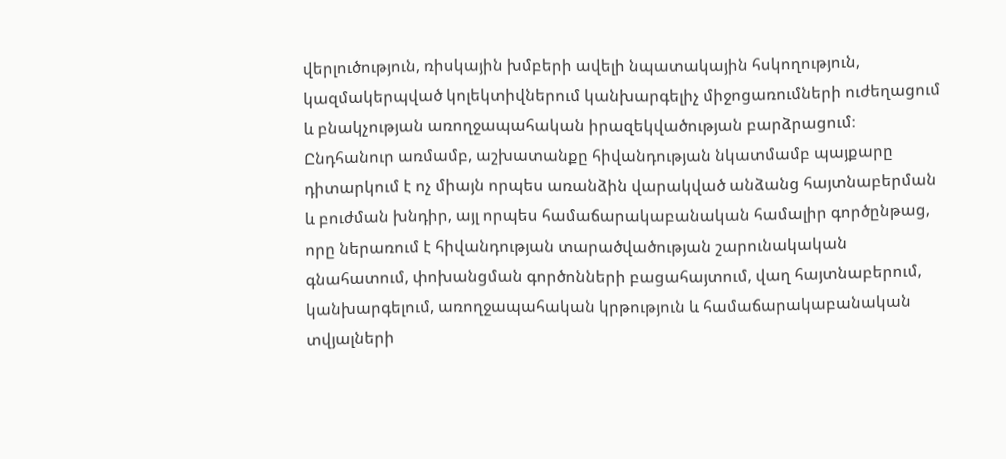վերլուծություն, ռիսկային խմբերի ավելի նպատակային հսկողություն, կազմակերպված կոլեկտիվներում կանխարգելիչ միջոցառումների ուժեղացում և բնակչության առողջապահական իրազեկվածության բարձրացում։ Ընդհանուր առմամբ, աշխատանքը հիվանդության նկատմամբ պայքարը դիտարկում է ոչ միայն որպես առանձին վարակված անձանց հայտնաբերման և բուժման խնդիր, այլ որպես համաճարակաբանական համալիր գործընթաց, որը ներառում է հիվանդության տարածվածության շարունակական գնահատում, փոխանցման գործոնների բացահայտում, վաղ հայտնաբերում, կանխարգելում, առողջապահական կրթություն և համաճարակաբանական տվյալների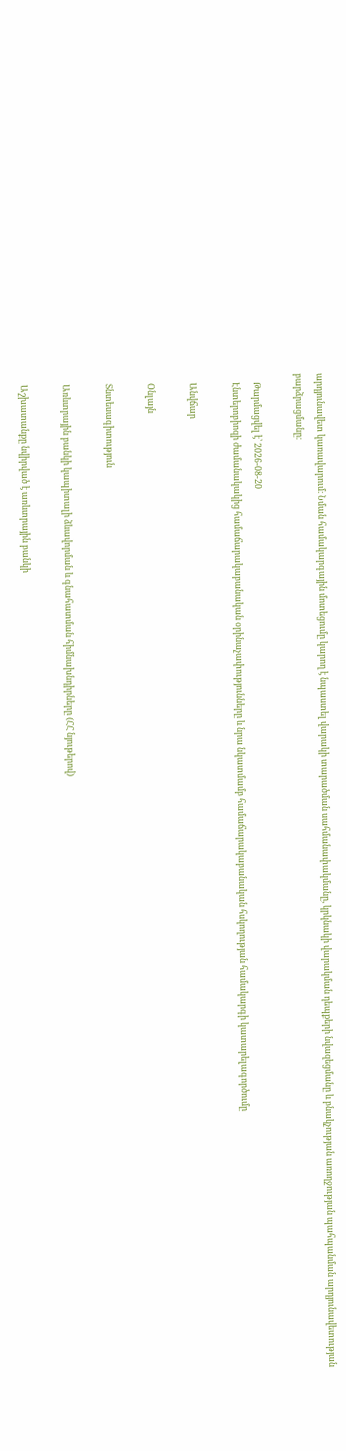արդյունավետ կառավարում։ Նման համակարգային մոտեցումը կարող է նպաստել վարակի տարածման սահմանափակմանը, կրկնակի վարակման դեպքերի նվազեցմանը և բնակչության առողջության պահպանման արդյունավետության բարձրացմանը։

    Թարմացվել է՝ 2026-08-20
    Էնտերոբիոզի ժամանակակից համաճարակաբանական օրինաչափությունները և նրա նկատմամբ համաճարակաբանական հսկողության համակարգի կատարելագործումը

    Անվճար

    Օնլայն

    Տնտեսագիտություն

    Առևտրային բանկի կապիտալի ձևավորման և գնահատման հիմնախնդիրները (ՀՀ նյութերով)

    Աշխատանքը նվիրված է առևտրային բանկի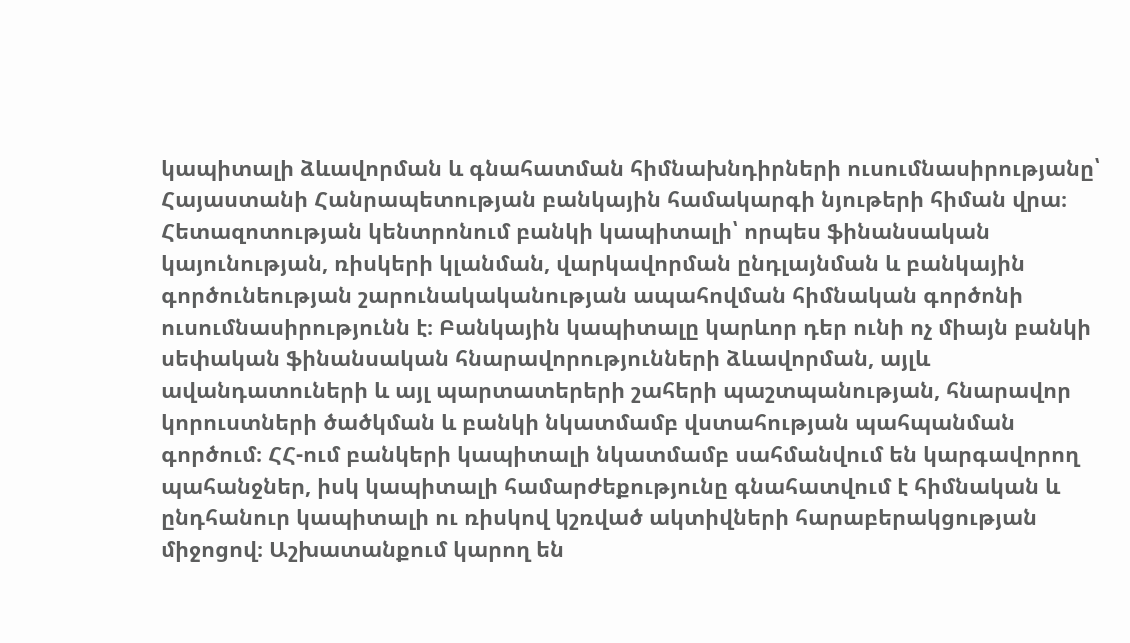կապիտալի ձևավորման և գնահատման հիմնախնդիրների ուսումնասիրությանը՝ Հայաստանի Հանրապետության բանկային համակարգի նյութերի հիման վրա։ Հետազոտության կենտրոնում բանկի կապիտալի՝ որպես ֆինանսական կայունության, ռիսկերի կլանման, վարկավորման ընդլայնման և բանկային գործունեության շարունակականության ապահովման հիմնական գործոնի ուսումնասիրությունն է։ Բանկային կապիտալը կարևոր դեր ունի ոչ միայն բանկի սեփական ֆինանսական հնարավորությունների ձևավորման, այլև ավանդատուների և այլ պարտատերերի շահերի պաշտպանության, հնարավոր կորուստների ծածկման և բանկի նկատմամբ վստահության պահպանման գործում։ ՀՀ-ում բանկերի կապիտալի նկատմամբ սահմանվում են կարգավորող պահանջներ, իսկ կապիտալի համարժեքությունը գնահատվում է հիմնական և ընդհանուր կապիտալի ու ռիսկով կշռված ակտիվների հարաբերակցության միջոցով։ Աշխատանքում կարող են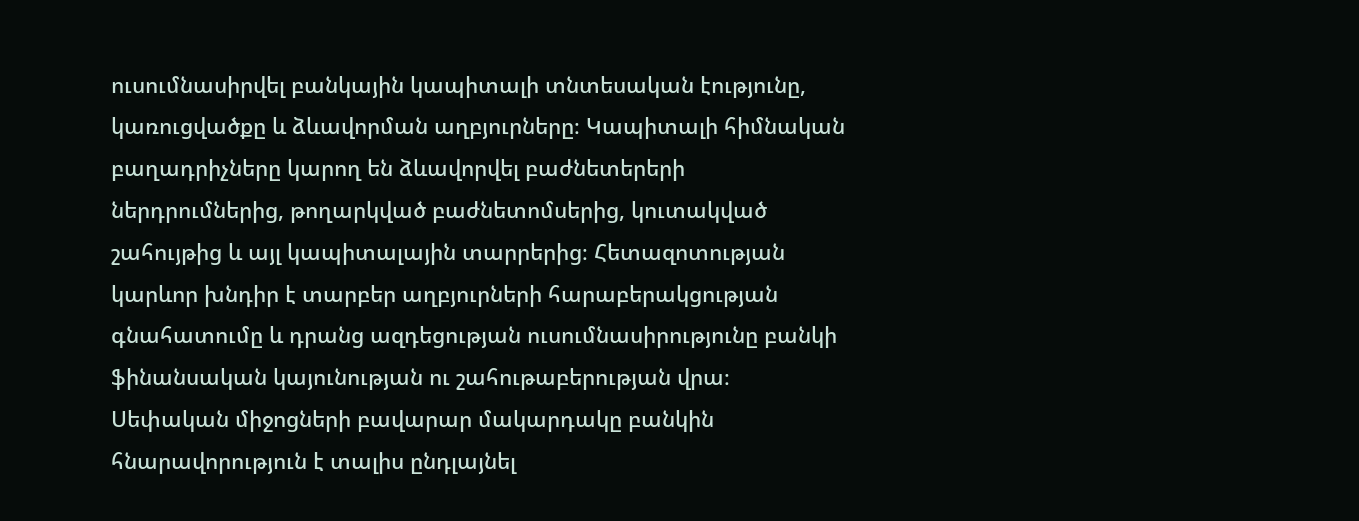ուսումնասիրվել բանկային կապիտալի տնտեսական էությունը, կառուցվածքը և ձևավորման աղբյուրները։ Կապիտալի հիմնական բաղադրիչները կարող են ձևավորվել բաժնետերերի ներդրումներից, թողարկված բաժնետոմսերից, կուտակված շահույթից և այլ կապիտալային տարրերից։ Հետազոտության կարևոր խնդիր է տարբեր աղբյուրների հարաբերակցության գնահատումը և դրանց ազդեցության ուսումնասիրությունը բանկի ֆինանսական կայունության ու շահութաբերության վրա։ Սեփական միջոցների բավարար մակարդակը բանկին հնարավորություն է տալիս ընդլայնել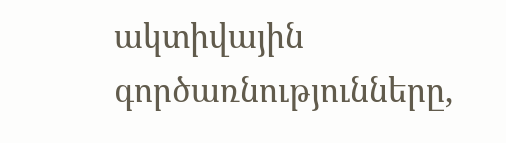ակտիվային գործառնությունները,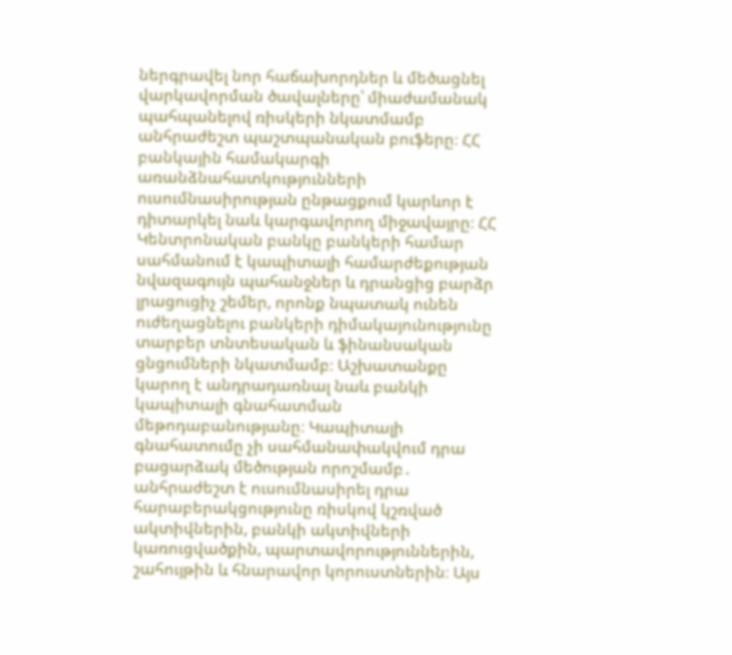ներգրավել նոր հաճախորդներ և մեծացնել վարկավորման ծավալները՝ միաժամանակ պահպանելով ռիսկերի նկատմամբ անհրաժեշտ պաշտպանական բուֆերը։ ՀՀ բանկային համակարգի առանձնահատկությունների ուսումնասիրության ընթացքում կարևոր է դիտարկել նաև կարգավորող միջավայրը։ ՀՀ Կենտրոնական բանկը բանկերի համար սահմանում է կապիտալի համարժեքության նվազագույն պահանջներ և դրանցից բարձր լրացուցիչ շեմեր, որոնք նպատակ ունեն ուժեղացնելու բանկերի դիմակայունությունը տարբեր տնտեսական և ֆինանսական ցնցումների նկատմամբ։ Աշխատանքը կարող է անդրադառնալ նաև բանկի կապիտալի գնահատման մեթոդաբանությանը։ Կապիտալի գնահատումը չի սահմանափակվում դրա բացարձակ մեծության որոշմամբ․ անհրաժեշտ է ուսումնասիրել դրա հարաբերակցությունը ռիսկով կշռված ակտիվներին, բանկի ակտիվների կառուցվածքին, պարտավորություններին, շահույթին և հնարավոր կորուստներին։ Այս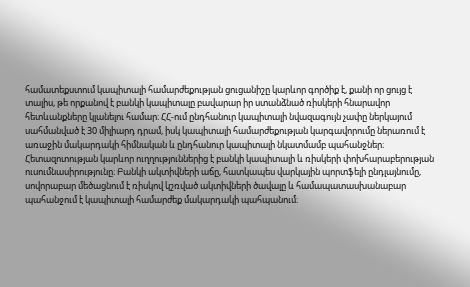համատեքստում կապիտալի համարժեքության ցուցանիշը կարևոր գործիք է, քանի որ ցույց է տալիս, թե որքանով է բանկի կապիտալը բավարար իր ստանձնած ռիսկերի հնարավոր հետևանքները կլանելու համար։ ՀՀ-ում ընդհանուր կապիտալի նվազագույն չափը ներկայում սահմանված է 30 միլիարդ դրամ, իսկ կապիտալի համարժեքության կարգավորումը ներառում է առաջին մակարդակի հիմնական և ընդհանուր կապիտալի նկատմամբ պահանջներ։ Հետազոտության կարևոր ուղղություններից է բանկի կապիտալի և ռիսկերի փոխհարաբերության ուսումնասիրությունը։ Բանկի ակտիվների աճը, հատկապես վարկային պորտֆելի ընդլայնումը, սովորաբար մեծացնում է ռիսկով կշռված ակտիվների ծավալը և համապատասխանաբար պահանջում է կապիտալի համարժեք մակարդակի պահպանում։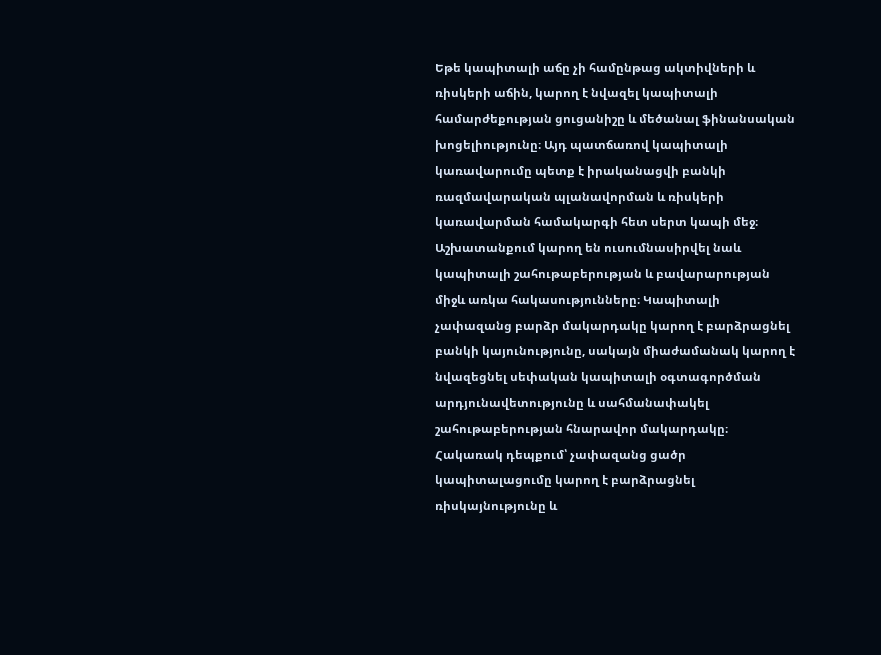Եթե կապիտալի աճը չի համընթաց ակտիվների և ռիսկերի աճին, կարող է նվազել կապիտալի համարժեքության ցուցանիշը և մեծանալ ֆինանսական խոցելիությունը։ Այդ պատճառով կապիտալի կառավարումը պետք է իրականացվի բանկի ռազմավարական պլանավորման և ռիսկերի կառավարման համակարգի հետ սերտ կապի մեջ։ Աշխատանքում կարող են ուսումնասիրվել նաև կապիտալի շահութաբերության և բավարարության միջև առկա հակասությունները։ Կապիտալի չափազանց բարձր մակարդակը կարող է բարձրացնել բանկի կայունությունը, սակայն միաժամանակ կարող է նվազեցնել սեփական կապիտալի օգտագործման արդյունավետությունը և սահմանափակել շահութաբերության հնարավոր մակարդակը։ Հակառակ դեպքում՝ չափազանց ցածր կապիտալացումը կարող է բարձրացնել ռիսկայնությունը և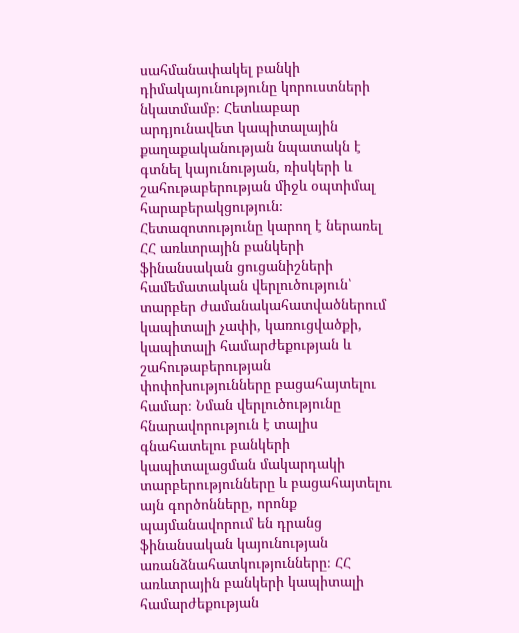սահմանափակել բանկի դիմակայունությունը կորուստների նկատմամբ։ Հետևաբար արդյունավետ կապիտալային քաղաքականության նպատակն է գտնել կայունության, ռիսկերի և շահութաբերության միջև օպտիմալ հարաբերակցություն։ Հետազոտությունը կարող է ներառել ՀՀ առևտրային բանկերի ֆինանսական ցուցանիշների համեմատական վերլուծություն՝ տարբեր ժամանակահատվածներում կապիտալի չափի, կառուցվածքի, կապիտալի համարժեքության և շահութաբերության փոփոխությունները բացահայտելու համար։ Նման վերլուծությունը հնարավորություն է տալիս գնահատելու բանկերի կապիտալացման մակարդակի տարբերությունները և բացահայտելու այն գործոնները, որոնք պայմանավորում են դրանց ֆինանսական կայունության առանձնահատկությունները։ ՀՀ առևտրային բանկերի կապիտալի համարժեքության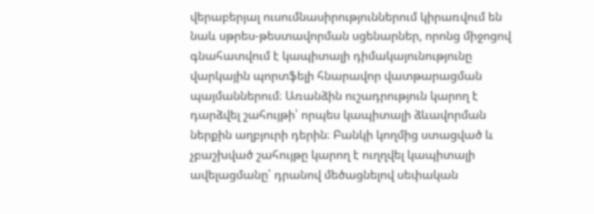վերաբերյալ ուսումնասիրություններում կիրառվում են նաև սթրես-թեստավորման սցենարներ, որոնց միջոցով գնահատվում է կապիտալի դիմակայունությունը վարկային պորտֆելի հնարավոր վատթարացման պայմաններում։ Առանձին ուշադրություն կարող է դարձվել շահույթի՝ որպես կապիտալի ձևավորման ներքին աղբյուրի դերին։ Բանկի կողմից ստացված և չբաշխված շահույթը կարող է ուղղվել կապիտալի ավելացմանը՝ դրանով մեծացնելով սեփական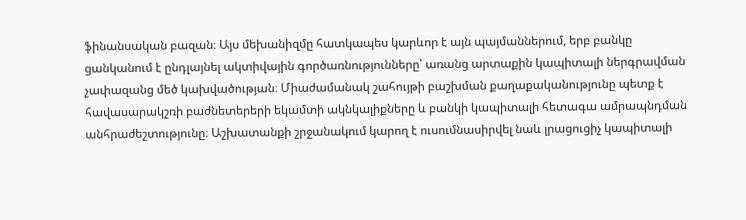ֆինանսական բազան։ Այս մեխանիզմը հատկապես կարևոր է այն պայմաններում, երբ բանկը ցանկանում է ընդլայնել ակտիվային գործառնությունները՝ առանց արտաքին կապիտալի ներգրավման չափազանց մեծ կախվածության։ Միաժամանակ շահույթի բաշխման քաղաքականությունը պետք է հավասարակշռի բաժնետերերի եկամտի ակնկալիքները և բանկի կապիտալի հետագա ամրապնդման անհրաժեշտությունը։ Աշխատանքի շրջանակում կարող է ուսումնասիրվել նաև լրացուցիչ կապիտալի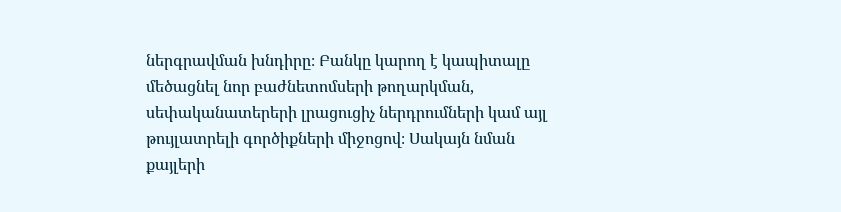ներգրավման խնդիրը։ Բանկը կարող է կապիտալը մեծացնել նոր բաժնետոմսերի թողարկման, սեփականատերերի լրացուցիչ ներդրումների կամ այլ թույլատրելի գործիքների միջոցով։ Սակայն նման քայլերի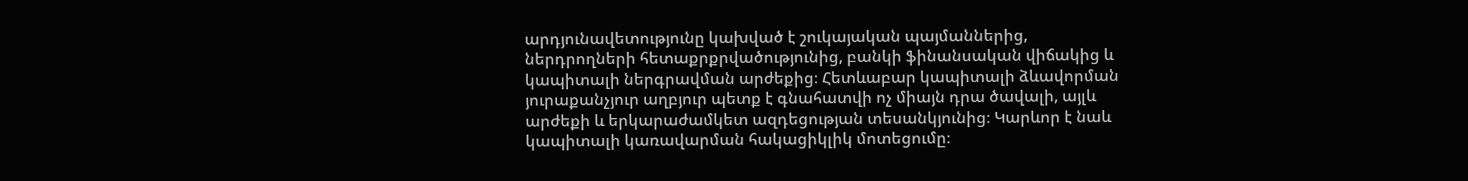արդյունավետությունը կախված է շուկայական պայմաններից, ներդրողների հետաքրքրվածությունից, բանկի ֆինանսական վիճակից և կապիտալի ներգրավման արժեքից։ Հետևաբար կապիտալի ձևավորման յուրաքանչյուր աղբյուր պետք է գնահատվի ոչ միայն դրա ծավալի, այլև արժեքի և երկարաժամկետ ազդեցության տեսանկյունից։ Կարևոր է նաև կապիտալի կառավարման հակացիկլիկ մոտեցումը։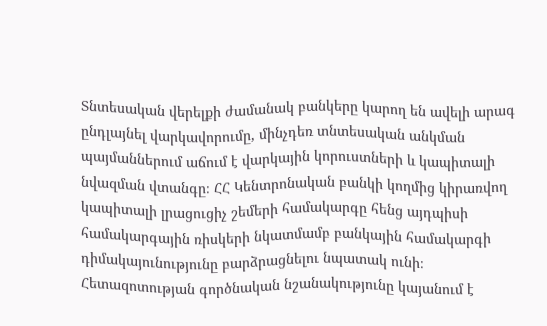Տնտեսական վերելքի ժամանակ բանկերը կարող են ավելի արագ ընդլայնել վարկավորումը, մինչդեռ տնտեսական անկման պայմաններում աճում է վարկային կորուստների և կապիտալի նվազման վտանգը։ ՀՀ Կենտրոնական բանկի կողմից կիրառվող կապիտալի լրացուցիչ շեմերի համակարգը հենց այդպիսի համակարգային ռիսկերի նկատմամբ բանկային համակարգի դիմակայունությունը բարձրացնելու նպատակ ունի։ Հետազոտության գործնական նշանակությունը կայանում է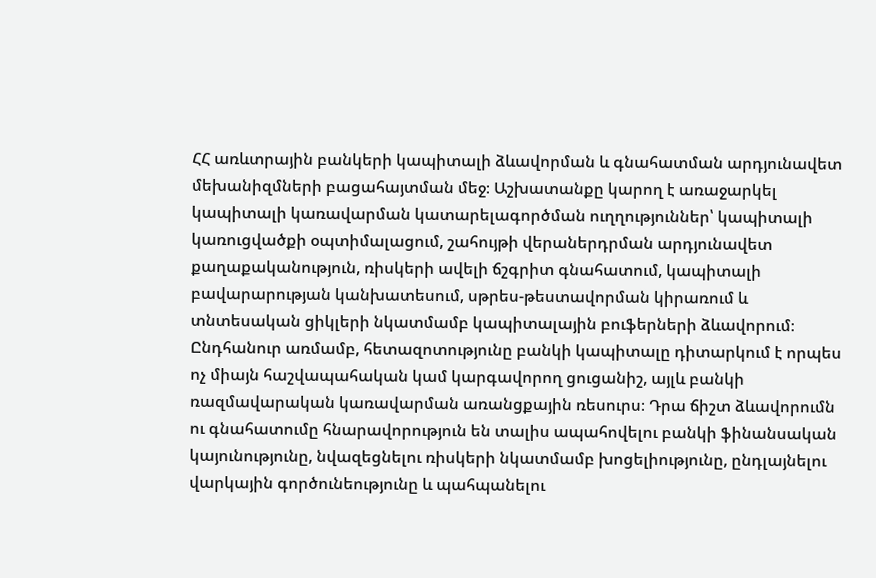ՀՀ առևտրային բանկերի կապիտալի ձևավորման և գնահատման արդյունավետ մեխանիզմների բացահայտման մեջ։ Աշխատանքը կարող է առաջարկել կապիտալի կառավարման կատարելագործման ուղղություններ՝ կապիտալի կառուցվածքի օպտիմալացում, շահույթի վերաներդրման արդյունավետ քաղաքականություն, ռիսկերի ավելի ճշգրիտ գնահատում, կապիտալի բավարարության կանխատեսում, սթրես-թեստավորման կիրառում և տնտեսական ցիկլերի նկատմամբ կապիտալային բուֆերների ձևավորում։ Ընդհանուր առմամբ, հետազոտությունը բանկի կապիտալը դիտարկում է որպես ոչ միայն հաշվապահական կամ կարգավորող ցուցանիշ, այլև բանկի ռազմավարական կառավարման առանցքային ռեսուրս։ Դրա ճիշտ ձևավորումն ու գնահատումը հնարավորություն են տալիս ապահովելու բանկի ֆինանսական կայունությունը, նվազեցնելու ռիսկերի նկատմամբ խոցելիությունը, ընդլայնելու վարկային գործունեությունը և պահպանելու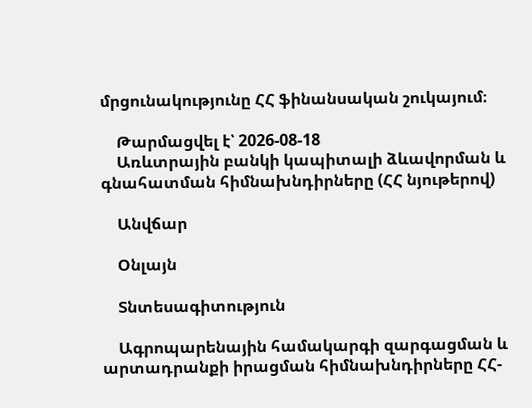մրցունակությունը ՀՀ ֆինանսական շուկայում։

    Թարմացվել է՝ 2026-08-18
    Առևտրային բանկի կապիտալի ձևավորման և գնահատման հիմնախնդիրները (ՀՀ նյութերով)

    Անվճար

    Օնլայն

    Տնտեսագիտություն

    Ագրոպարենային համակարգի զարգացման և արտադրանքի իրացման հիմնախնդիրները ՀՀ-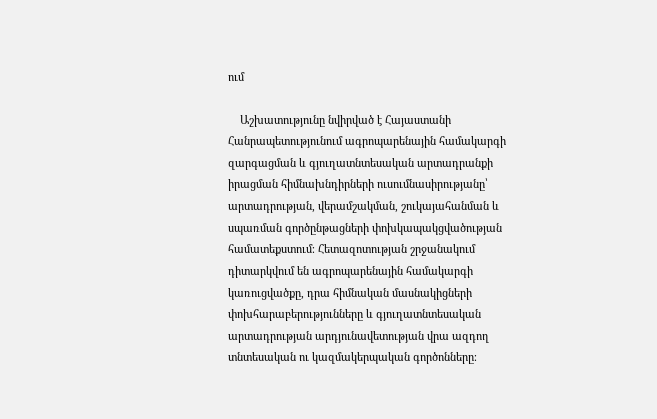ում

    Աշխատությունը նվիրված է Հայաստանի Հանրապետությունում ագրոպարենային համակարգի զարգացման և գյուղատնտեսական արտադրանքի իրացման հիմնախնդիրների ուսումնասիրությանը՝ արտադրության, վերամշակման, շուկայահանման և սպառման գործընթացների փոխկապակցվածության համատեքստում։ Հետազոտության շրջանակում դիտարկվում են ագրոպարենային համակարգի կառուցվածքը, դրա հիմնական մասնակիցների փոխհարաբերությունները և գյուղատնտեսական արտադրության արդյունավետության վրա ազդող տնտեսական ու կազմակերպական գործոնները։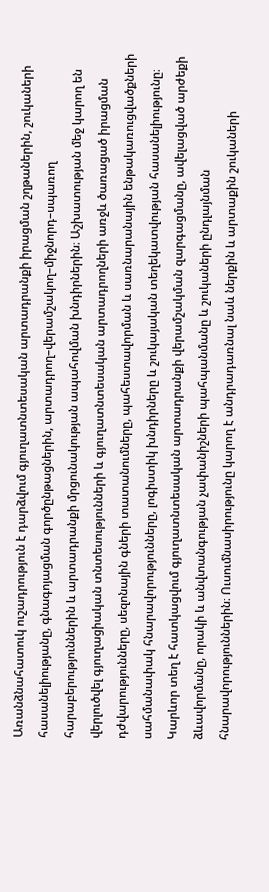Առանձնահատուկ ուշադրություն է դարձվում գյուղատնտեսական արտադրանքի իրացման շղթաներին, շուկաների հասանելիությանը, գնագոյացման գործընթացներին, արտադրող–վերամշակող–միջնորդ–սպառող հարաբերություններին և արտադրանքի մրցունակության ապահովման խնդիրներին։ Աշխատության մեջ կարող են վերլուծվել գյուղացիական տնտեսությունների և գյուղատնտեսական արտադրողների առջև ծառացած իրացման դժվարությունները, սեզոնային գների տատանումները, պահեստավորման և սառնարանային ենթակառուցվածքների սահմանափակ հնարավորությունները, լոգիստիկ խնդիրները և շուկայական տեղեկատվության հասանելիությունը։ Կարևոր տեղ է հատկացվում գյուղատնտեսական արտադրանքի վերամշակման զարգացմանը, ավելացված արժեքի ձևավորմանը, որակի և անվտանգության չափանիշների պահպանմանը և շուկաների ընդլայնման հնարավորություններին։ Ուսումնասիրությունը կարող է անդրադառնալ նաև ներքին և արտաքին շուկաների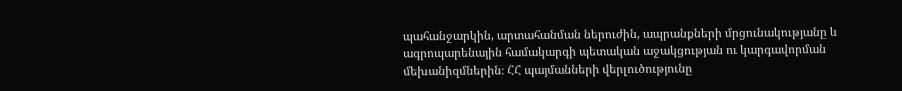պահանջարկին, արտահանման ներուժին, ապրանքների մրցունակությանը և ագրոպարենային համակարգի պետական աջակցության ու կարգավորման մեխանիզմներին։ ՀՀ պայմանների վերլուծությունը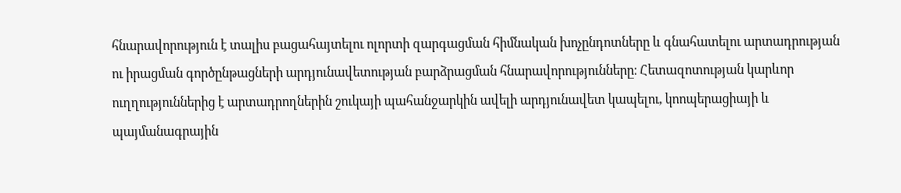հնարավորություն է տալիս բացահայտելու ոլորտի զարգացման հիմնական խոչընդոտները և գնահատելու արտադրության ու իրացման գործընթացների արդյունավետության բարձրացման հնարավորությունները։ Հետազոտության կարևոր ուղղություններից է արտադրողներին շուկայի պահանջարկին ավելի արդյունավետ կապելու, կոոպերացիայի և պայմանագրային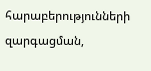հարաբերությունների զարգացման,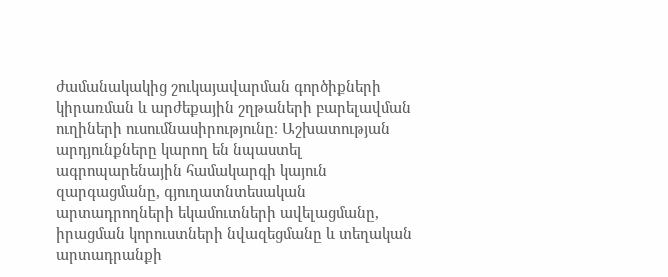ժամանակակից շուկայավարման գործիքների կիրառման և արժեքային շղթաների բարելավման ուղիների ուսումնասիրությունը։ Աշխատության արդյունքները կարող են նպաստել ագրոպարենային համակարգի կայուն զարգացմանը, գյուղատնտեսական արտադրողների եկամուտների ավելացմանը, իրացման կորուստների նվազեցմանը և տեղական արտադրանքի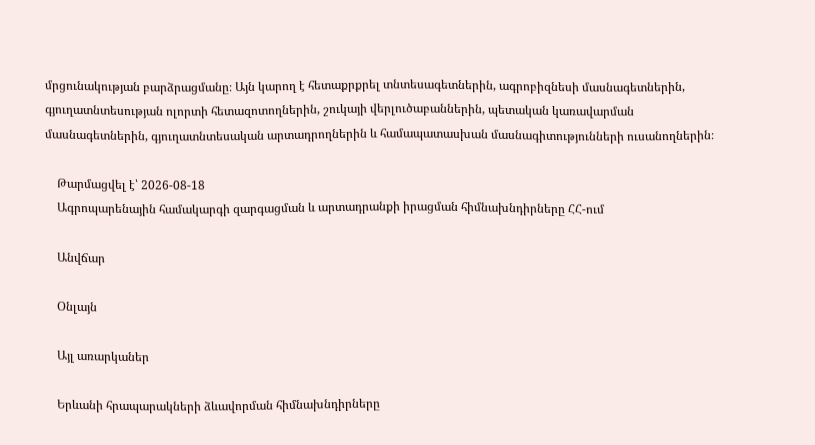մրցունակության բարձրացմանը։ Այն կարող է հետաքրքրել տնտեսագետներին, ագրոբիզնեսի մասնագետներին, գյուղատնտեսության ոլորտի հետազոտողներին, շուկայի վերլուծաբաններին, պետական կառավարման մասնագետներին, գյուղատնտեսական արտադրողներին և համապատասխան մասնագիտությունների ուսանողներին։

    Թարմացվել է՝ 2026-08-18
    Ագրոպարենային համակարգի զարգացման և արտադրանքի իրացման հիմնախնդիրները ՀՀ-ում

    Անվճար

    Օնլայն

    Այլ առարկաներ

    Երևանի հրապարակների ձևավորման հիմնախնդիրները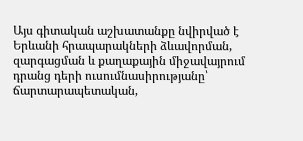Այս գիտական աշխատանքը նվիրված է Երևանի հրապարակների ձևավորման, զարգացման և քաղաքային միջավայրում դրանց դերի ուսումնասիրությանը՝ ճարտարապետական,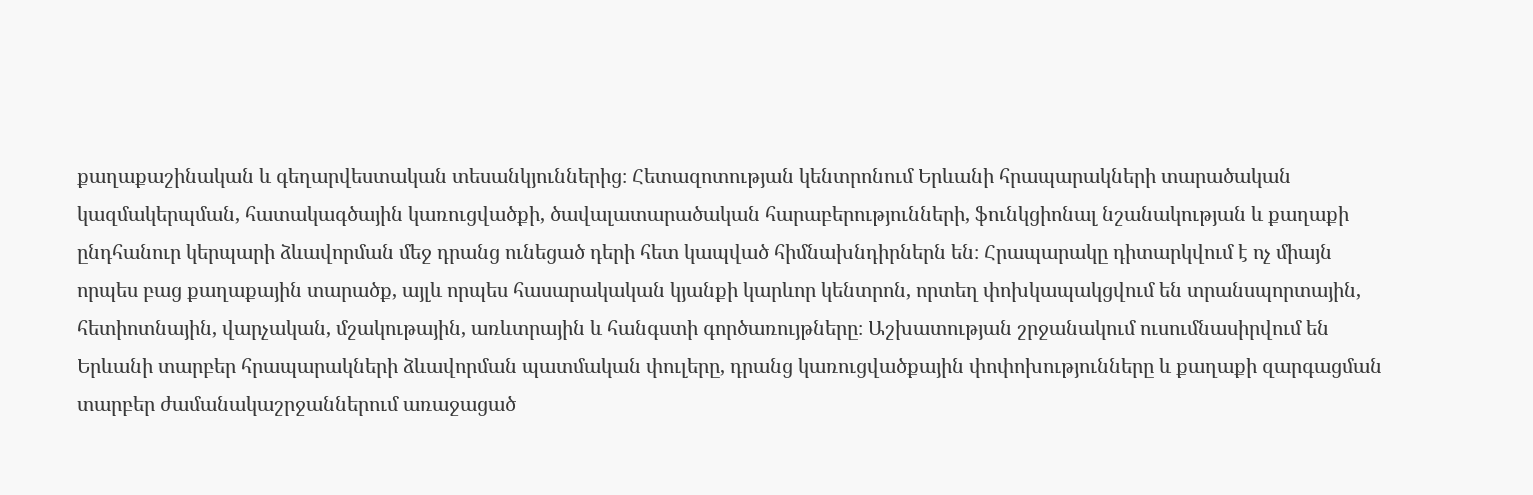քաղաքաշինական և գեղարվեստական տեսանկյուններից։ Հետազոտության կենտրոնում Երևանի հրապարակների տարածական կազմակերպման, հատակագծային կառուցվածքի, ծավալատարածական հարաբերությունների, ֆունկցիոնալ նշանակության և քաղաքի ընդհանուր կերպարի ձևավորման մեջ դրանց ունեցած դերի հետ կապված հիմնախնդիրներն են։ Հրապարակը դիտարկվում է ոչ միայն որպես բաց քաղաքային տարածք, այլև որպես հասարակական կյանքի կարևոր կենտրոն, որտեղ փոխկապակցվում են տրանսպորտային, հետիոտնային, վարչական, մշակութային, առևտրային և հանգստի գործառույթները։ Աշխատության շրջանակում ուսումնասիրվում են Երևանի տարբեր հրապարակների ձևավորման պատմական փուլերը, դրանց կառուցվածքային փոփոխությունները և քաղաքի զարգացման տարբեր ժամանակաշրջաններում առաջացած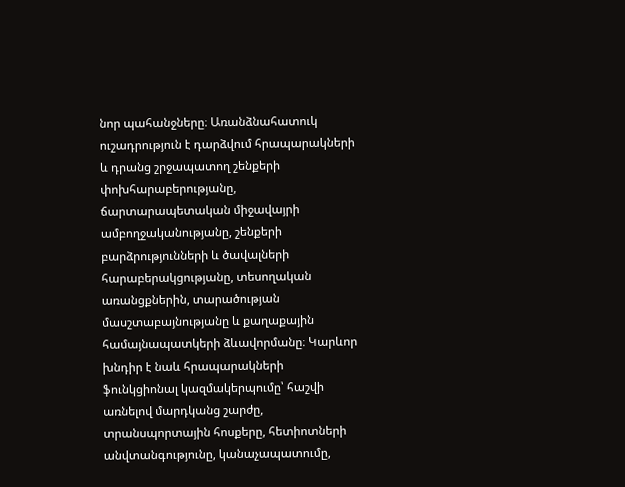նոր պահանջները։ Առանձնահատուկ ուշադրություն է դարձվում հրապարակների և դրանց շրջապատող շենքերի փոխհարաբերությանը, ճարտարապետական միջավայրի ամբողջականությանը, շենքերի բարձրությունների և ծավալների հարաբերակցությանը, տեսողական առանցքներին, տարածության մասշտաբայնությանը և քաղաքային համայնապատկերի ձևավորմանը։ Կարևոր խնդիր է նաև հրապարակների ֆունկցիոնալ կազմակերպումը՝ հաշվի առնելով մարդկանց շարժը, տրանսպորտային հոսքերը, հետիոտների անվտանգությունը, կանաչապատումը,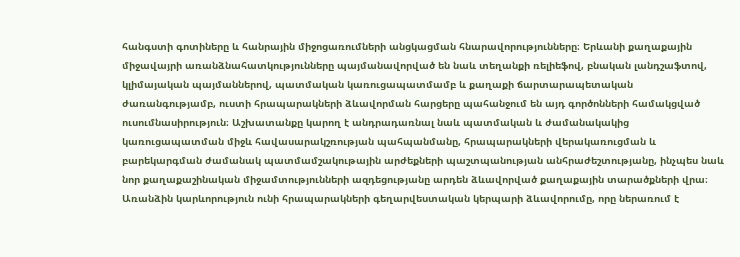հանգստի գոտիները և հանրային միջոցառումների անցկացման հնարավորությունները։ Երևանի քաղաքային միջավայրի առանձնահատկությունները պայմանավորված են նաև տեղանքի ռելիեֆով, բնական լանդշաֆտով, կլիմայական պայմաններով, պատմական կառուցապատմամբ և քաղաքի ճարտարապետական ժառանգությամբ, ուստի հրապարակների ձևավորման հարցերը պահանջում են այդ գործոնների համակցված ուսումնասիրություն։ Աշխատանքը կարող է անդրադառնալ նաև պատմական և ժամանակակից կառուցապատման միջև հավասարակշռության պահպանմանը, հրապարակների վերակառուցման և բարեկարգման ժամանակ պատմամշակութային արժեքների պաշտպանության անհրաժեշտությանը, ինչպես նաև նոր քաղաքաշինական միջամտությունների ազդեցությանը արդեն ձևավորված քաղաքային տարածքների վրա։ Առանձին կարևորություն ունի հրապարակների գեղարվեստական կերպարի ձևավորումը, որը ներառում է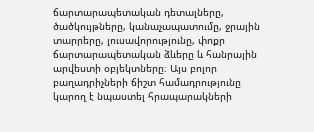ճարտարապետական դետալները, ծածկույթները, կանաչապատումը, ջրային տարրերը, լուսավորությունը, փոքր ճարտարապետական ձևերը և հանրային արվեստի օբյեկտները։ Այս բոլոր բաղադրիչների ճիշտ համադրությունը կարող է նպաստել հրապարակների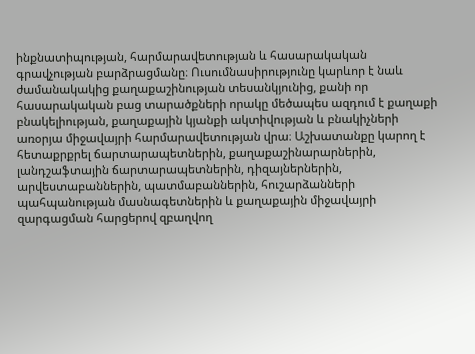ինքնատիպության, հարմարավետության և հասարակական գրավչության բարձրացմանը։ Ուսումնասիրությունը կարևոր է նաև ժամանակակից քաղաքաշինության տեսանկյունից, քանի որ հասարակական բաց տարածքների որակը մեծապես ազդում է քաղաքի բնակելիության, քաղաքային կյանքի ակտիվության և բնակիչների առօրյա միջավայրի հարմարավետության վրա։ Աշխատանքը կարող է հետաքրքրել ճարտարապետներին, քաղաքաշինարարներին, լանդշաֆտային ճարտարապետներին, դիզայներներին, արվեստաբաններին, պատմաբաններին, հուշարձանների պահպանության մասնագետներին և քաղաքային միջավայրի զարգացման հարցերով զբաղվող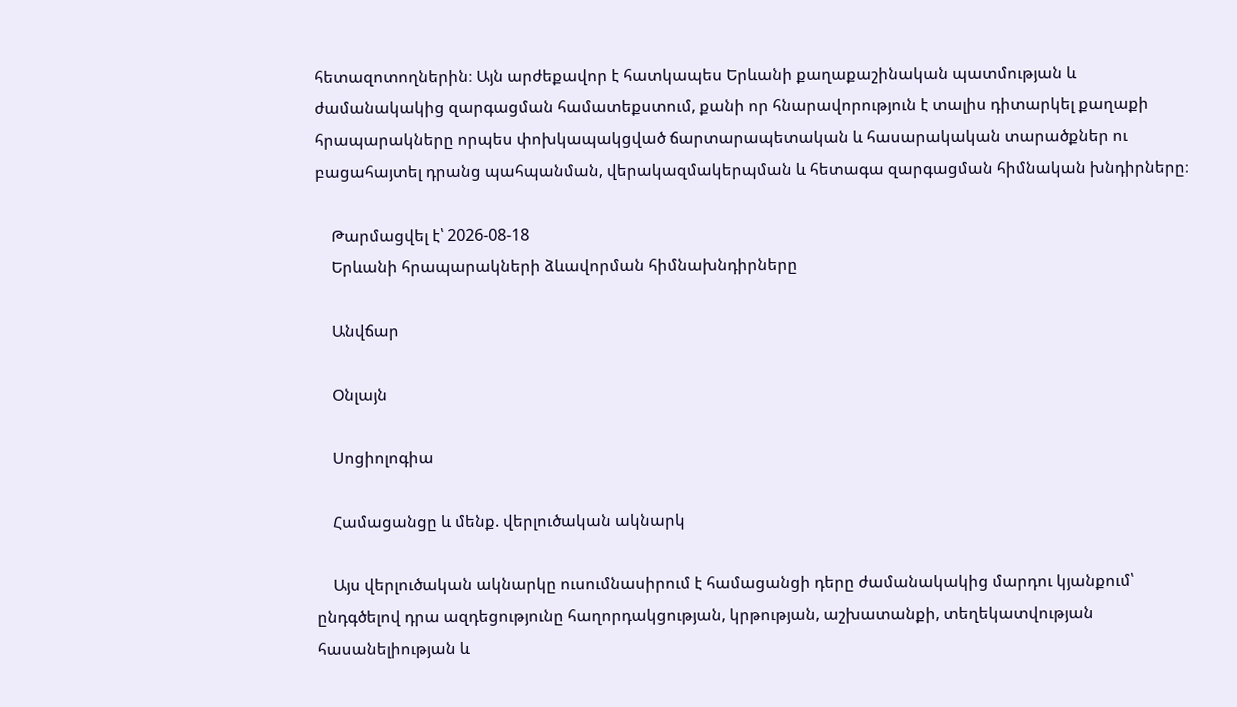հետազոտողներին։ Այն արժեքավոր է հատկապես Երևանի քաղաքաշինական պատմության և ժամանակակից զարգացման համատեքստում, քանի որ հնարավորություն է տալիս դիտարկել քաղաքի հրապարակները որպես փոխկապակցված ճարտարապետական և հասարակական տարածքներ ու բացահայտել դրանց պահպանման, վերակազմակերպման և հետագա զարգացման հիմնական խնդիրները։

    Թարմացվել է՝ 2026-08-18
    Երևանի հրապարակների ձևավորման հիմնախնդիրները

    Անվճար

    Օնլայն

    Սոցիոլոգիա

    Համացանցը և մենք. վերլուծական ակնարկ

    Այս վերլուծական ակնարկը ուսումնասիրում է համացանցի դերը ժամանակակից մարդու կյանքում՝ ընդգծելով դրա ազդեցությունը հաղորդակցության, կրթության, աշխատանքի, տեղեկատվության հասանելիության և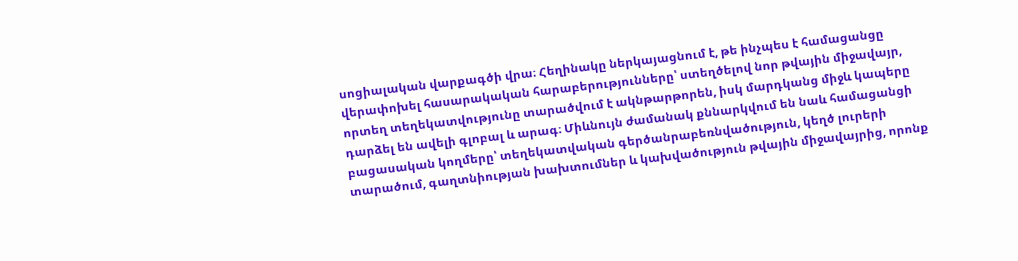սոցիալական վարքագծի վրա։ Հեղինակը ներկայացնում է, թե ինչպես է համացանցը վերափոխել հասարակական հարաբերությունները՝ ստեղծելով նոր թվային միջավայր, որտեղ տեղեկատվությունը տարածվում է ակնթարթորեն, իսկ մարդկանց միջև կապերը դարձել են ավելի գլոբալ և արագ։ Միևնույն ժամանակ քննարկվում են նաև համացանցի բացասական կողմերը՝ տեղեկատվական գերծանրաբեռնվածություն, կեղծ լուրերի տարածում, գաղտնիության խախտումներ և կախվածություն թվային միջավայրից, որոնք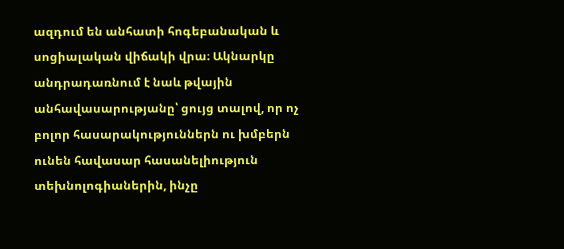ազդում են անհատի հոգեբանական և սոցիալական վիճակի վրա։ Ակնարկը անդրադառնում է նաև թվային անհավասարությանը՝ ցույց տալով, որ ոչ բոլոր հասարակություններն ու խմբերն ունեն հավասար հասանելիություն տեխնոլոգիաներին, ինչը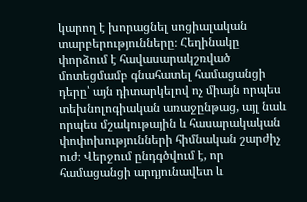կարող է խորացնել սոցիալական տարբերությունները։ Հեղինակը փորձում է հավասարակշռված մոտեցմամբ գնահատել համացանցի դերը՝ այն դիտարկելով ոչ միայն որպես տեխնոլոգիական առաջընթաց, այլ նաև որպես մշակութային և հասարակական փոփոխությունների հիմնական շարժիչ ուժ։ Վերջում ընդգծվում է, որ համացանցի արդյունավետ և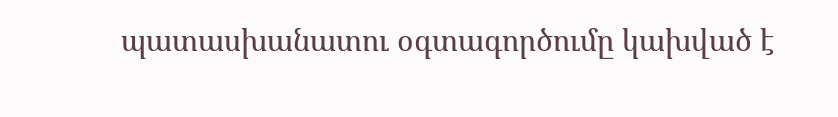պատասխանատու օգտագործումը կախված է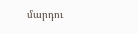մարդու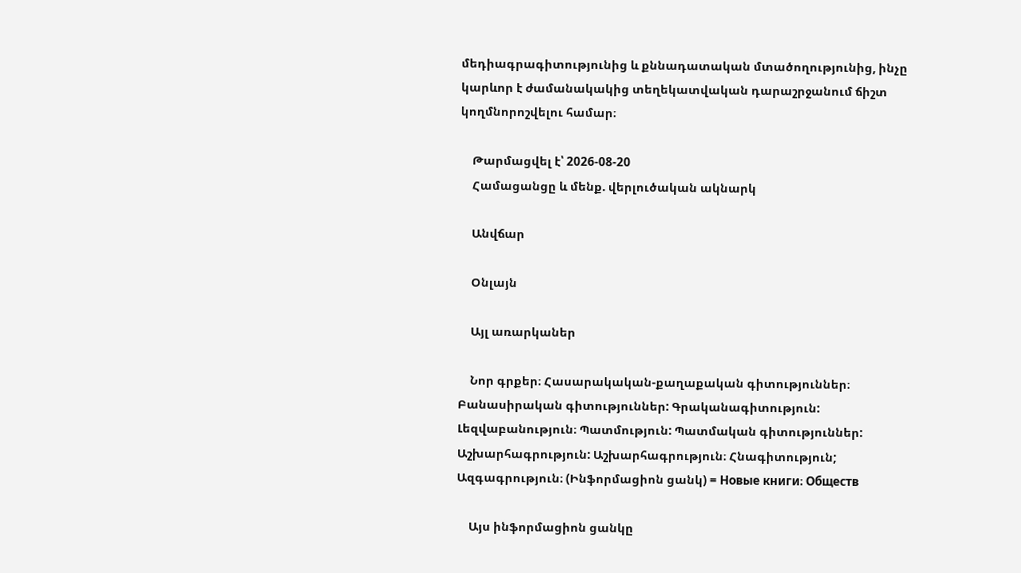մեդիագրագիտությունից և քննադատական մտածողությունից, ինչը կարևոր է ժամանակակից տեղեկատվական դարաշրջանում ճիշտ կողմնորոշվելու համար։

    Թարմացվել է՝ 2026-08-20
    Համացանցը և մենք. վերլուծական ակնարկ

    Անվճար

    Օնլայն

    Այլ առարկաներ

    Նոր գրքեր։ Հասարակական-քաղաքական գիտություններ։ Բանասիրական գիտություններ: Գրականագիտություն: Լեզվաբանություն։ Պատմություն: Պատմական գիտություններ: Աշխարհագրություն: Աշխարհագրություն։ Հնագիտություն; Ազգագրություն։ (Ինֆորմացիոն ցանկ) = Новые книги։ Обществ

    Այս ինֆորմացիոն ցանկը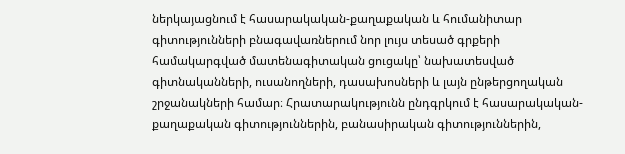ներկայացնում է հասարակական-քաղաքական և հումանիտար գիտությունների բնագավառներում նոր լույս տեսած գրքերի համակարգված մատենագիտական ցուցակը՝ նախատեսված գիտնականների, ուսանողների, դասախոսների և լայն ընթերցողական շրջանակների համար։ Հրատարակությունն ընդգրկում է հասարակական-քաղաքական գիտություններին, բանասիրական գիտություններին,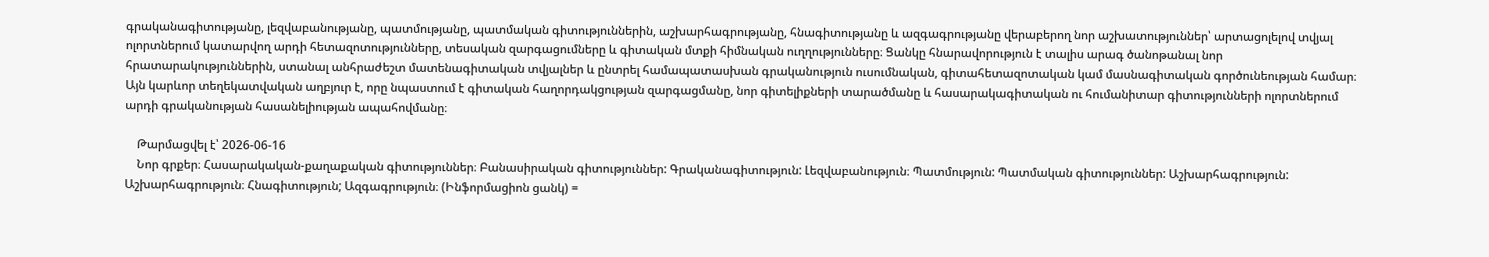գրականագիտությանը, լեզվաբանությանը, պատմությանը, պատմական գիտություններին, աշխարհագրությանը, հնագիտությանը և ազգագրությանը վերաբերող նոր աշխատություններ՝ արտացոլելով տվյալ ոլորտներում կատարվող արդի հետազոտությունները, տեսական զարգացումները և գիտական մտքի հիմնական ուղղությունները։ Ցանկը հնարավորություն է տալիս արագ ծանոթանալ նոր հրատարակություններին, ստանալ անհրաժեշտ մատենագիտական տվյալներ և ընտրել համապատասխան գրականություն ուսումնական, գիտահետազոտական կամ մասնագիտական գործունեության համար։ Այն կարևոր տեղեկատվական աղբյուր է, որը նպաստում է գիտական հաղորդակցության զարգացմանը, նոր գիտելիքների տարածմանը և հասարակագիտական ու հումանիտար գիտությունների ոլորտներում արդի գրականության հասանելիության ապահովմանը։

    Թարմացվել է՝ 2026-06-16
    Նոր գրքեր։ Հասարակական-քաղաքական գիտություններ։ Բանասիրական գիտություններ: Գրականագիտություն: Լեզվաբանություն։ Պատմություն: Պատմական գիտություններ: Աշխարհագրություն: Աշխարհագրություն։ Հնագիտություն; Ազգագրություն։ (Ինֆորմացիոն ցանկ) =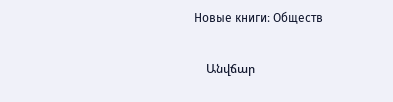Новые книги։ Обществ

    Անվճար